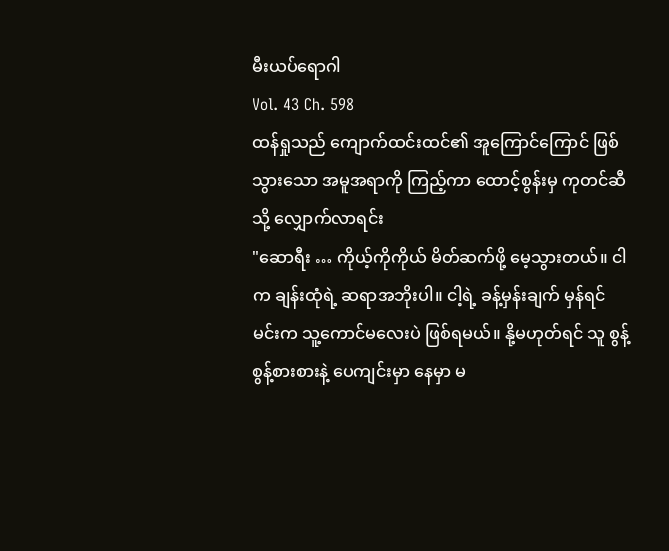မီးယပ်ရောဂါ
Vol. 43 Ch. 598
ထန်ရှုသည် ကျောက်ထင်းထင်၏ အူကြောင်ကြောင် ဖြစ်သွားသော အမူအရာကို ကြည့်ကာ ထောင့်စွန်းမှ ကုတင်ဆီသို့ လျှောက်လာရင်း
"ဆောရီး … ကိုယ့်ကိုကိုယ် မိတ်ဆက်ဖို့ မေ့သွားတယ်။ ငါက ချန်းထုံရဲ့ ဆရာအဘိုးပါ။ ငါ့ရဲ့ ခန့်မှန်းချက် မှန်ရင် မင်းက သူ့ကောင်မလေးပဲ ဖြစ်ရမယ်။ နို့မဟုတ်ရင် သူ စွန့်စွန့်စားစားနဲ့ ပေကျင်းမှာ နေမှာ မ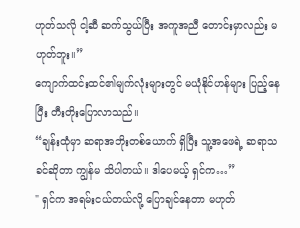ဟုတ်သလို ငါ့ဆီ ဆက်သွယ်ပြီး အကူအညီ တောင်းမှာလည်း မဟုတ်ဘူး။”
ကျောက်ထင်းထင်၏မျက်လုံးများတွင် မယုံနိုင်ဟန်များ ပြည့်နေပြီး တီးတိုးပြောလာသည်။
“ချန်းထုံမှာ ဆရာအဘိုးတစ်ယောက် ရှိပြီး သူ့အဖေရဲ့ ဆရာသခင်ဆိုတာ ကျွန်မ သိပါတယ်။ ဒါပေမယ့် ရှင်က…”
" ရှင်က အရမ်းငယ်တယ်လို့ ပြောချင်နေတာ မဟုတ်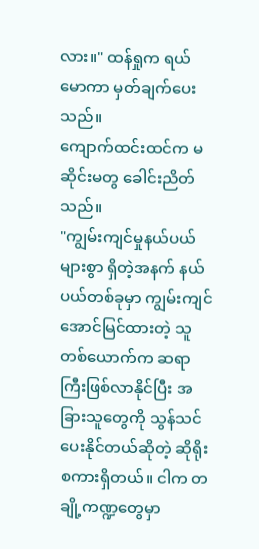လား။" ထန်ရှုက ရယ်မောကာ မှတ်ချက်ပေးသည်။
ကျောက်ထင်းထင်က မဆိုင်းမတွ ခေါင်းညိတ်သည်။
"ကျွမ်းကျင်မှုနယ်ပယ်များစွာ ရှိတဲ့အနက် နယ်ပယ်တစ်ခုမှာ ကျွမ်းကျင်အောင်မြင်ထားတဲ့ သူတစ်ယောက်က ဆရာကြီးဖြစ်လာနိုင်ပြီး အခြားသူတွေကို သွန်သင်ပေးနိုင်တယ်ဆိုတဲ့ ဆိုရိုးစကားရှိတယ်။ ငါက တချို့ကဏ္ဍတွေမှာ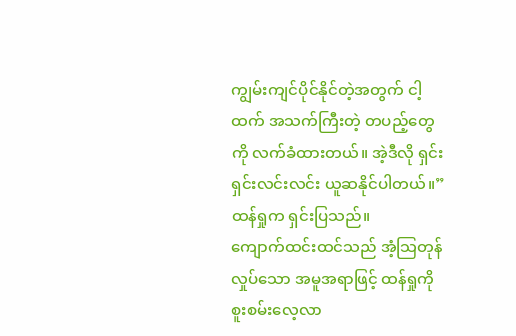ကျွမ်းကျင်ပိုင်နိုင်တဲ့အတွက် ငါ့ထက် အသက်ကြီးတဲ့ တပည့်တွေကို လက်ခံထားတယ်။ အဲ့ဒီလို ရှင်းရှင်းလင်းလင်း ယူဆနိုင်ပါတယ်။” ထန်ရှုက ရှင်းပြသည်။
ကျောက်ထင်းထင်သည် အံ့သြတုန်လှုပ်သော အမူအရာဖြင့် ထန်ရှုကို စူးစမ်းလေ့လာ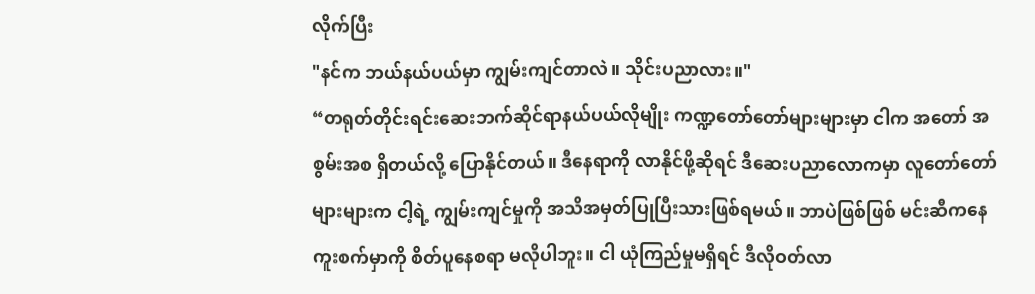လိုက်ပြီး
"နင်က ဘယ်နယ်ပယ်မှာ ကျွမ်းကျင်တာလဲ။ သိုင်းပညာလား။"
“တရုတ်တိုင်းရင်းဆေးဘက်ဆိုင်ရာနယ်ပယ်လိုမျိုး ကဏ္ဍတော်တော်များများမှာ ငါက အတော် အစွမ်းအစ ရှိတယ်လို့ ပြောနိုင်တယ်။ ဒီနေရာကို လာနိုင်ဖို့ဆိုရင် ဒီဆေးပညာလောကမှာ လူတော်တော်များများက ငါ့ရဲ့ ကျွမ်းကျင်မှုကို အသိအမှတ်ပြုပြီးသားဖြစ်ရမယ်။ ဘာပဲဖြစ်ဖြစ် မင်းဆီကနေ ကူးစက်မှာကို စိတ်ပူနေစရာ မလိုပါဘူး။ ငါ ယုံကြည်မှုမရှိရင် ဒီလိုဝတ်လာ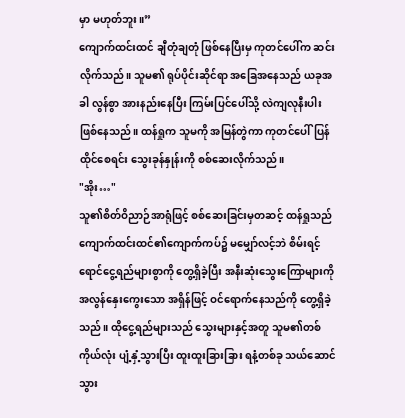မှာ မဟုတ်ဘူး။”
ကျောက်ထင်းထင် ချီတုံချတုံ ဖြစ်နေပြီးမှ ကုတင်ပေါ်က ဆင်းလိုက်သည်။ သူမ၏ ရုပ်ပိုင်းဆိုင်ရာ အခြေအနေသည် ယခုအခါ လွန်စွာ အားနည်းနေပြီး ကြမ်းပြင်ပေါ်သို့ လဲကျလုနီးပါး ဖြစ်နေသည်။ ထန်ရှုက သူမကို အမြန်တွဲကာ ကုတင်ပေါ်ပြန်ထိုင်စေရင်း သွေးခုန်နှုန်းကို စစ်ဆေးလိုက်သည်။
"အိုး…"
သူ၏စိတ်ဝိညာဉ်အာရုံဖြင့် စစ်ဆေးခြင်းမှတဆင့် ထန်ရှုသည် ကျောက်ထင်းထင်၏ကျောက်ကပ်၌ မမျှော်လင့်ဘဲ စိမ်းရင့်ရောင်ငွေ့ရည်များစွာကို တွေ့ရှိခဲ့ပြီး အနီးဆုံးသွေးကြောများကို အလွန်နှေးကွေးသော အရှိန်ဖြင့် ဝင်ရောက်နေသည်ကို တွေ့ရှိခဲ့သည်။ ထိုငွေ့ရည်များသည် သွေးများနှင့်အတူ သူမ၏တစ်ကိုယ်လုံး ပျံ့နှံ့သွားပြီး ထူးထူးခြားခြား ရနံ့တစ်ခု သယ်ဆောင်သွား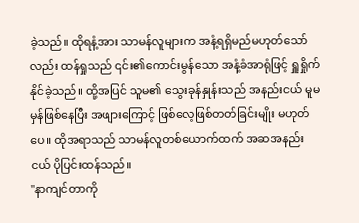ခဲ့သည်။ ထိုရနံ့အား သာမန်လူများက အနံ့ရရှိမည်မဟုတ်သော်လည်း ထန်ရှုသည် ၎င်း၏ကောင်းမွန်သော အနံ့ခံအာရုံဖြင့် ရှူရှိုက်နိုင်ခဲ့သည်။ ထို့အပြင် သူမ၏ သွေးခုန်နှုန်းသည် အနည်းငယ် မူမမှန်ဖြစ်နေပြီး အဖျားကြောင့် ဖြစ်လေ့ဖြစ်တတ်ခြင်းမျိုး မဟုတ်ပေ။ ထိုအရာသည် သာမန်လူတစ်ယောက်ထက် အဆအနည်းငယ် ပိုပြင်းထန်သည်။
"နာကျင်တာကို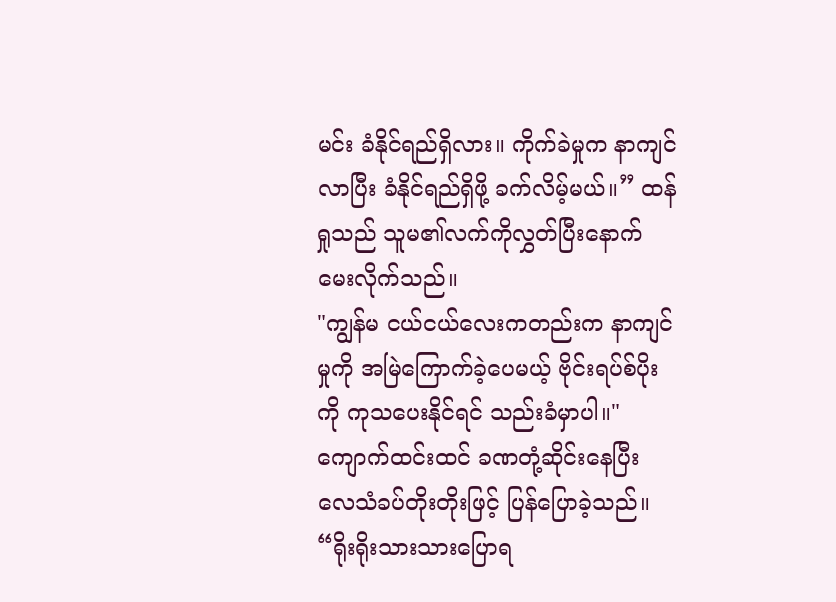မင်း ခံနိုင်ရည်ရှိလား။ ကိုက်ခဲမှုက နာကျင်လာပြီး ခံနိုင်ရည်ရှိဖို့ ခက်လိမ့်မယ်။” ထန်ရှုသည် သူမ၏လက်ကိုလွှတ်ပြီးနောက် မေးလိုက်သည်။
"ကျွန်မ ငယ်ငယ်လေးကတည်းက နာကျင်မှုကို အမြဲကြောက်ခဲ့ပေမယ့် ဗိုင်းရပ်စ်ပိုးကို ကုသပေးနိုင်ရင် သည်းခံမှာပါ။" ကျောက်ထင်းထင် ခဏတုံ့ဆိုင်းနေပြီး လေသံခပ်တိုးတိုးဖြင့် ပြန်ပြောခဲ့သည်။
“ရိုးရိုးသားသားပြောရ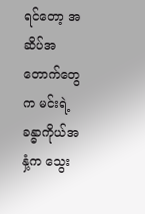ရင်တော့ အဆိပ်အတောက်တွေက မင်းရဲ့ခန္ဓာကိုယ်အနှံ့က သွေး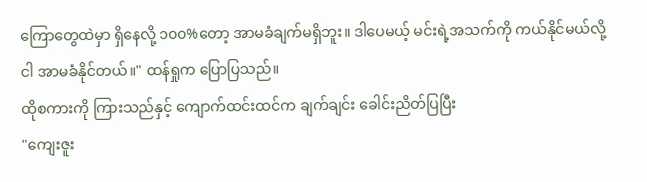ကြောတွေထဲမှာ ရှိနေလို့ ၁၀၀%တော့ အာမခံချက်မရှိဘူး။ ဒါပေမယ့် မင်းရဲ့အသက်ကို ကယ်နိုင်မယ်လို့ ငါ အာမခံနိုင်တယ်။" ထန်ရှုက ပြောပြသည်။
ထိုစကားကို ကြားသည်နှင့် ကျောက်ထင်းထင်က ချက်ချင်း ခေါင်းညိတ်ပြပြီး
"ကျေးဇူး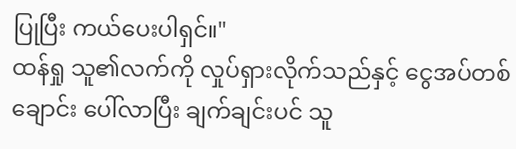ပြုပြီး ကယ်ပေးပါရှင်။"
ထန်ရှု သူ၏လက်ကို လှုပ်ရှားလိုက်သည်နှင့် ငွေအပ်တစ်ချောင်း ပေါ်လာပြီး ချက်ချင်းပင် သူ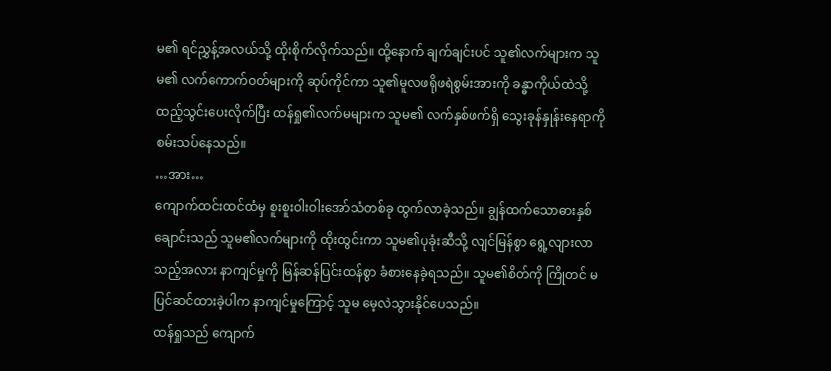မ၏ ရင်ညွှန့်အလယ်သို့ ထိုးစိုက်လိုက်သည်။ ထို့နောက် ချက်ချင်းပင် သူ၏လက်များက သူမ၏ လက်ကောက်ဝတ်များကို ဆုပ်ကိုင်ကာ သူ၏မူလဖရိုဖရဲစွမ်းအားကို ခန္ဓာကိုယ်ထဲသို့ ထည့်သွင်းပေးလိုက်ပြီး ထန်ရှု၏လက်မများက သူမ၏ လက်နှစ်ဖက်ရှိ သွေးခုန်နှုန်းနေရာကို စမ်းသပ်နေသည်။
…အား…
ကျောက်ထင်းထင်ထံမှ စူးစူးဝါးဝါးအော်သံတစ်ခု ထွက်လာခဲ့သည်။ ချွန်ထက်သောဓားနှစ်ချောင်းသည် သူမ၏လက်များကို ထိုးထွင်းကာ သူမ၏ပုခုံးဆီသို့ လျင်မြန်စွာ ရွေ့လျားလာသည့်အလား နာကျင်မှုကို မြန်ဆန်ပြင်းထန်စွာ ခံစားနေခဲ့ရသည်။ သူမ၏စိတ်ကို ကြိုတင် မပြင်ဆင်ထားခဲ့ပါက နာကျင်မှုကြောင့် သူမ မေ့လဲသွားနိုင်ပေသည်။
ထန်ရှုသည် ကျောက်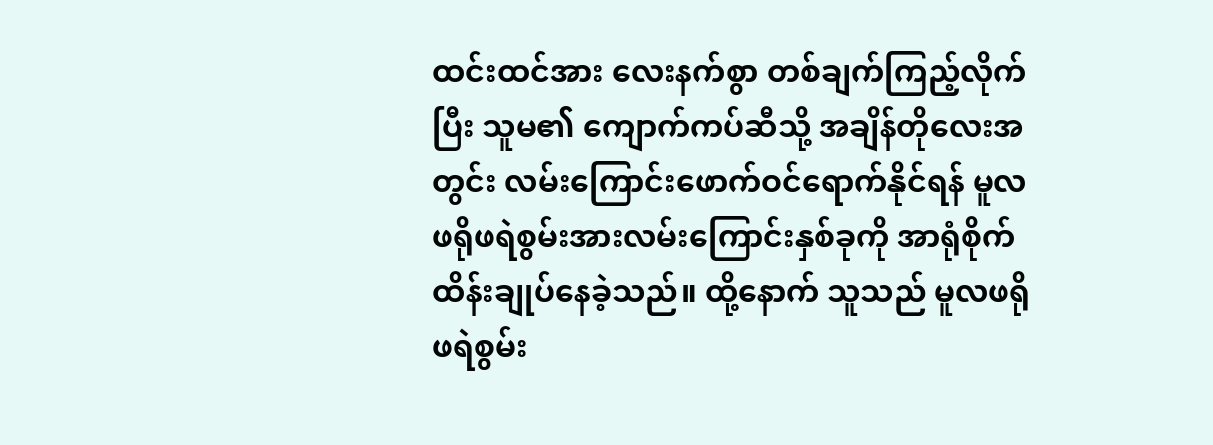ထင်းထင်အား လေးနက်စွာ တစ်ချက်ကြည့်လိုက်ပြီး သူမ၏ ကျောက်ကပ်ဆီသို့ အချိန်တိုလေးအတွင်း လမ်းကြောင်းဖောက်ဝင်ရောက်နိုင်ရန် မူလဖရိုဖရဲစွမ်းအားလမ်းကြောင်းနှစ်ခုကို အာရုံစိုက်ထိန်းချုပ်နေခဲ့သည်။ ထို့နောက် သူသည် မူလဖရိုဖရဲစွမ်း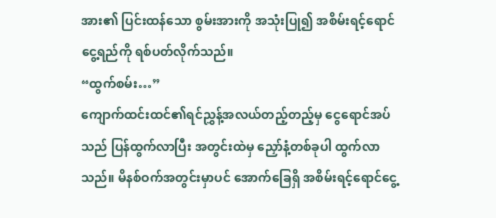အား၏ ပြင်းထန်သော စွမ်းအားကို အသုံးပြု၍ အစိမ်းရင့်ရောင်ငွေ့ရည်ကို ရစ်ပတ်လိုက်သည်။
“ထွက်စမ်း…”
ကျောက်ထင်းထင်၏ရင်ညွှန့်အလယ်တည့်တည့်မှ ငွေရောင်အပ်သည် ပြန်ထွက်လာပြီး အတွင်းထဲမှ ညှော်နံ့တစ်ခုပါ ထွက်လာသည်။ မိနစ်ဝက်အတွင်းမှာပင် အောက်ခြေရှိ အစိမ်းရင့်ရောင်ငွေ့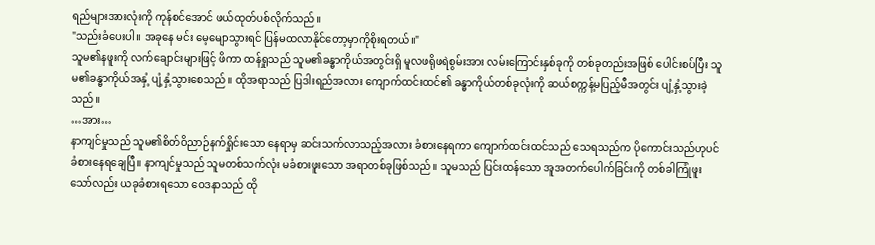ရည်များအားလုံးကို ကုန်စင်အောင် ဖယ်ထုတ်ပစ်လိုက်သည်။
"သည်းခံပေးပါ။ အခုနေ မင်း မေ့မျောသွားရင် ပြန်မထလာနိုင်တော့မှာကိုစိုးရတယ်။"
သူမ၏နဖူးကို လက်ချောင်းများဖြင့် ဖိကာ ထန်ရှုသည် သူမ၏ခန္ဓာကိုယ်အတွင်းရှိ မူလဖရိုဖရဲစွမ်းအား လမ်းကြောင်းနှစ်ခုကို တစ်ခုတည်းအဖြစ် ပေါင်းစပ်ပြီး သူမ၏ခန္ဓာကိုယ်အနှံ့ ပျံ့နှံ့သွားစေသည်။ ထိုအရာသည် ပြဒါးရည်အလား ကျောက်ထင်းထင်၏ ခန္ဓာကိုယ်တစ်ခုလုံးကို ဆယ်စက္ကန့်မပြည့်မီအတွင်း ပျံ့နှံ့သွားခဲ့သည်။
…အား…
နာကျင်မှုသည် သူမ၏စိတ်ဝိညာဉ်နက်ရှိုင်းသော နေရာမှ ဆင်းသက်လာသည့်အလား ခံစားနေရကာ ကျောက်ထင်းထင်သည် သေရသည်က ပိုကောင်းသည်ဟုပင် ခံစားနေရချေပြီ။ နာကျင်မှုသည် သူမတစ်သက်လုံး မခံစားဖူးသော အရာတစ်ခုဖြစ်သည်။ သူမသည် ပြင်းထန်သော အူအတက်ပေါက်ခြင်းကို တစ်ခါကြုံဖူးသော်လည်း ယခုခံစားရသော ဝေဒနာသည် ထို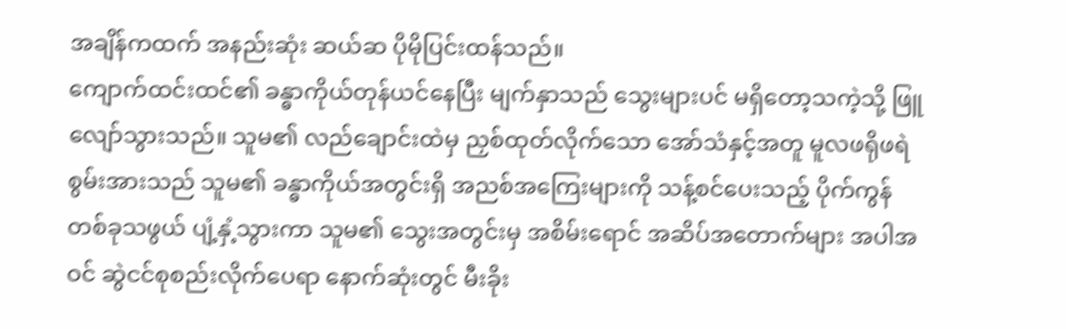အချိန်ကထက် အနည်းဆုံး ဆယ်ဆ ပိုမိုပြင်းထန်သည်။
ကျောက်ထင်းထင်၏ ခန္ဓာကိုယ်တုန်ယင်နေပြီး မျက်နှာသည် သွေးများပင် မရှိတော့သကဲ့သို့ ဖြူလျော်သွားသည်။ သူမ၏ လည်ချောင်းထဲမှ ညှစ်ထုတ်လိုက်သော အော်သံနှင့်အတူ မူလဖရိုဖရဲစွမ်းအားသည် သူမ၏ ခန္ဓာကိုယ်အတွင်းရှိ အညစ်အကြေးများကို သန့်စင်ပေးသည့် ပိုက်ကွန်တစ်ခုသဖွယ် ပျံ့နှံ့သွားကာ သူမ၏ သွေးအတွင်းမှ အစိမ်းရောင် အဆိပ်အတောက်များ အပါအဝင် ဆွဲငင်စုစည်းလိုက်ပေရာ နောက်ဆုံးတွင် မီးခိုး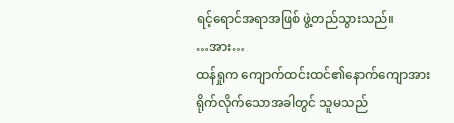ရင့်ရောင်အရာအဖြစ် ဖွဲ့တည်သွားသည်။
…အား…
ထန်ရှုက ကျောက်ထင်းထင်၏နောက်ကျောအား ရိုက်လိုက်သောအခါတွင် သူမသည်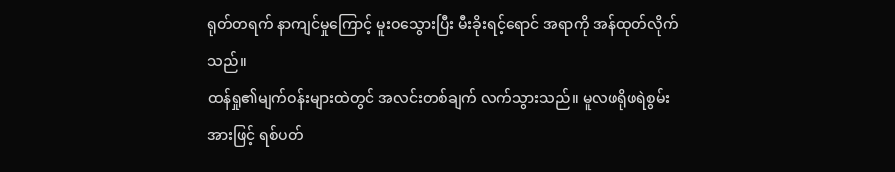ရုတ်တရက် နာကျင်မှုကြောင့် မူးဝသွေားပြီး မီးခိုးရင့်ရောင် အရာကို အန်ထုတ်လိုက်သည်။
ထန်ရှု၏မျက်ဝန်းများထဲတွင် အလင်းတစ်ချက် လက်သွားသည်။ မူလဖရိုဖရဲစွမ်းအားဖြင့် ရစ်ပတ်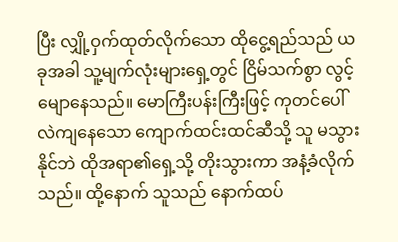ပြီး လျှို့ဝှက်ထုတ်လိုက်သော ထိုငွေ့ရည်သည် ယခုအခါ သူ့မျက်လုံးများရှေ့တွင် ငြိမ်သက်စွာ လွင့်မျောနေသည်။ မောကြီးပန်းကြီးဖြင့် ကုတင်ပေါ် လဲကျနေသော ကျောက်ထင်းထင်ဆီသို့ သူ မသွားနိုင်ဘဲ ထိုအရာ၏ရှေ့သို့ တိုးသွားကာ အနံ့ခံလိုက်သည်။ ထို့နောက် သူသည် နောက်ထပ်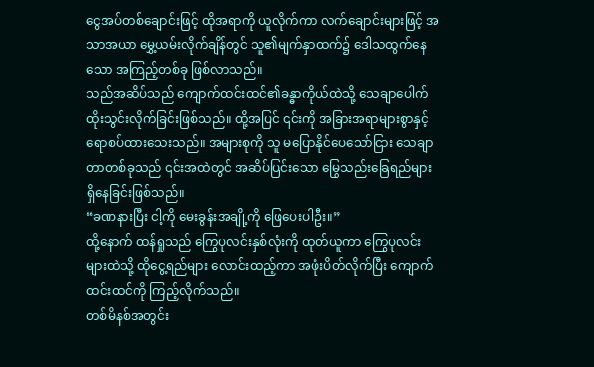ငွေအပ်တစ်ချောင်းဖြင့် ထိုအရာကို ယူလိုက်ကာ လက်ချောင်းများဖြင့် အသာအယာ မွှေ့ယမ်းလိုက်ချိန်တွင် သူ၏မျက်နှာထက်၌ ဒေါသထွက်နေသော အကြည့်တစ်ခု ဖြစ်လာသည်။
သည်အဆိပ်သည် ကျောက်ထင်းထင်၏ခန္ဓာကိုယ်ထဲသို့ သေချာပေါက် ထိုးသွင်းလိုက်ခြင်းဖြစ်သည်။ ထို့အပြင် ၎င်းကို အခြားအရာများစွာနှင့်ရောစပ်ထားသေးသည်။ အများစုကို သူ မပြောနိုင်ပေသော်ငြား သေချာတာတစ်ခုသည် ၎င်းအထဲတွင် အဆိပ်ပြင်းသော မြွေသည်းခြေရည်များ ရှိနေခြင်းဖြစ်သည်။
“ခဏနားပြီး ငါ့ကို မေးခွန်းအချို့ကို ဖြေပေးပါဦး။”
ထို့နောက် ထန်ရှုသည် ကြွေပုလင်းနှစ်လုံးကို ထုတ်ယူကာ ကြွေပုလင်းများထဲသို့ ထိုငွေ့ရည်များ လောင်းထည့်ကာ အဖုံးပိတ်လိုက်ပြီး ကျောက်ထင်းထင်ကို ကြည့်လိုက်သည်။
တစ်မိနစ်အတွင်း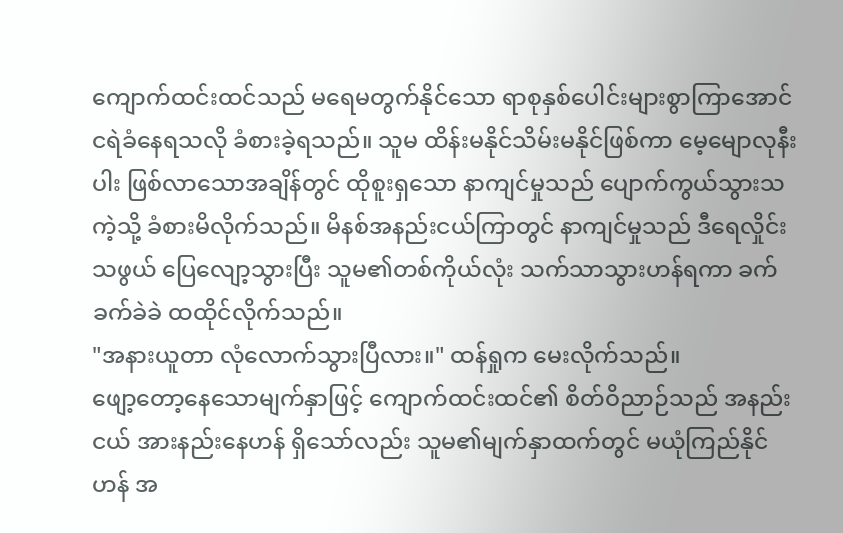ကျောက်ထင်းထင်သည် မရေမတွက်နိုင်သော ရာစုနှစ်ပေါင်းများစွာကြာအောင် ငရဲခံနေရသလို ခံစားခဲ့ရသည်။ သူမ ထိန်းမနိုင်သိမ်းမနိုင်ဖြစ်ကာ မေ့မျောလုနီးပါး ဖြစ်လာသောအချိန်တွင် ထိုစူးရှသော နာကျင်မှုသည် ပျောက်ကွယ်သွားသကဲ့သို့ ခံစားမိလိုက်သည်။ မိနစ်အနည်းငယ်ကြာတွင် နာကျင်မှုသည် ဒီရေလှိုင်းသဖွယ် ပြေလျော့သွားပြီး သူမ၏တစ်ကိုယ်လုံး သက်သာသွားဟန်ရကာ ခက်ခက်ခဲခဲ ထထိုင်လိုက်သည်။
"အနားယူတာ လုံလောက်သွားပြီလား။" ထန်ရှုက မေးလိုက်သည်။
ဖျော့တော့နေသောမျက်နှာဖြင့် ကျောက်ထင်းထင်၏ စိတ်ဝိညာဉ်သည် အနည်းငယ် အားနည်းနေဟန် ရှိသော်လည်း သူမ၏မျက်နှာထက်တွင် မယုံကြည်နိုင်ဟန် အ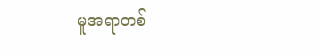မူအရာတစ်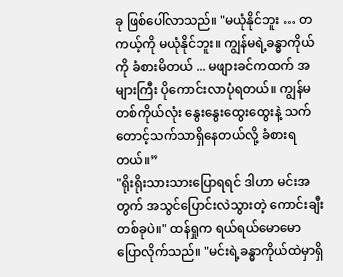ခု ဖြစ်ပေါ်လာသည်။ "မယုံနိုင်ဘူး … တကယ့်ကို မယုံနိုင်ဘူး။ ကျွန်မရဲ့ခန္ဓာကိုယ်ကို ခံစားမိတယ် ... မဖျားခင်ကထက် အများကြီး ပိုကောင်းလာပုံရတယ်။ ကျွန်မတစ်ကိုယ်လုံး နွေးနွေးထွေးထွေးနဲ့ သက်တောင့်သက်သာရှိနေတယ်လို့ ခံစားရတယ်။”
"ရိုးရိုးသားသားပြောရရင် ဒါဟာ မင်းအတွက် အသွင်ပြောင်းလဲသွားတဲ့ ကောင်းချီးတစ်ခုပဲ။" ထန်ရှုက ရယ်ရယ်မောမော ပြောလိုက်သည်။ "မင်းရဲ့ခန္ဓာကိုယ်ထဲမှာရှိ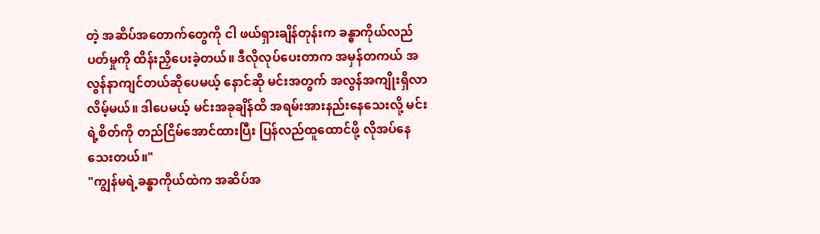တဲ့ အဆိပ်အတောက်တွေကို ငါ ဖယ်ရှားချိန်တုန်းက ခန္ဓာကိုယ်လည်ပတ်မှုကို ထိန်းညှိပေးခဲ့တယ်။ ဒီလိုလုပ်ပေးတာက အမှန်တကယ် အလွန်နာကျင်တယ်ဆိုပေမယ့် နောင်ဆို မင်းအတွက် အလွန်အကျိုးရှိလာလိမ့်မယ်။ ဒါပေမယ့် မင်းအခုချိန်ထိ အရမ်းအားနည်းနေသေးလို့ မင်းရဲ့စိတ်ကို တည်ငြိမ်အောင်ထားပြီး ပြန်လည်ထူထောင်ဖို့ လိုအပ်နေသေးတယ်။"
"ကျွန်မရဲ့ခန္ဓာကိုယ်ထဲက အဆိပ်အ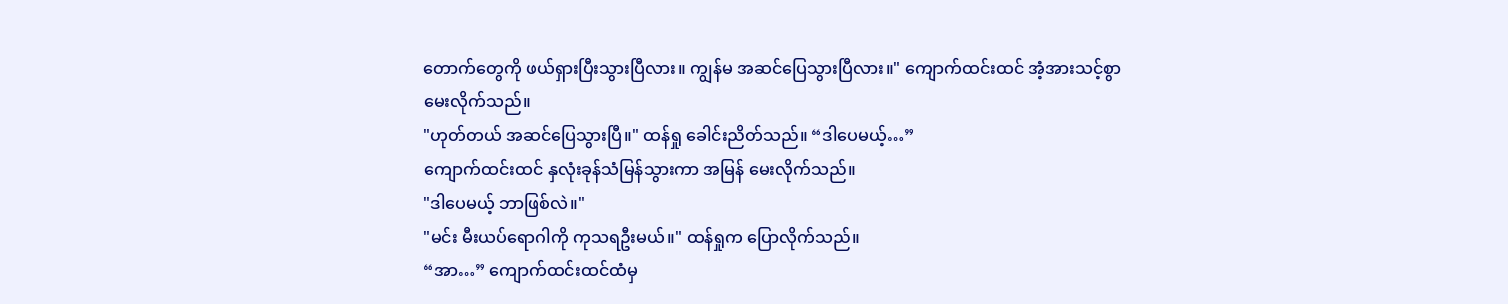တောက်တွေကို ဖယ်ရှားပြီးသွားပြီလား။ ကျွန်မ အဆင်ပြေသွားပြီလား။" ကျောက်ထင်းထင် အံ့အားသင့်စွာ မေးလိုက်သည်။
"ဟုတ်တယ် အဆင်ပြေသွားပြီ။" ထန်ရှု ခေါင်းညိတ်သည်။ “ဒါပေမယ့်…”
ကျောက်ထင်းထင် နှလုံးခုန်သံမြန်သွားကာ အမြန် မေးလိုက်သည်။
"ဒါပေမယ့် ဘာဖြစ်လဲ။"
"မင်း မီးယပ်ရောဂါကို ကုသရဦးမယ်။" ထန်ရှုက ပြောလိုက်သည်။
“အာ…” ကျောက်ထင်းထင်ထံမှ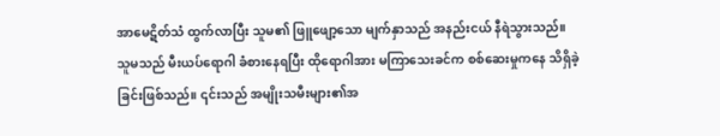အာမေဋိတ်သံ ထွက်လာပြီး သူမ၏ ဖြူဖျော့သော မျက်နှာသည် အနည်းငယ် နီရဲသွားသည်။ သူမသည် မီးယပ်ရောဂါ ခံစားနေရပြီး ထိုရောဂါအား မကြာသေးခင်က စစ်ဆေးမှုကနေ သိရှိခဲ့ခြင်းဖြစ်သည်။ ၎င်းသည် အမျိုးသမီးများ၏အ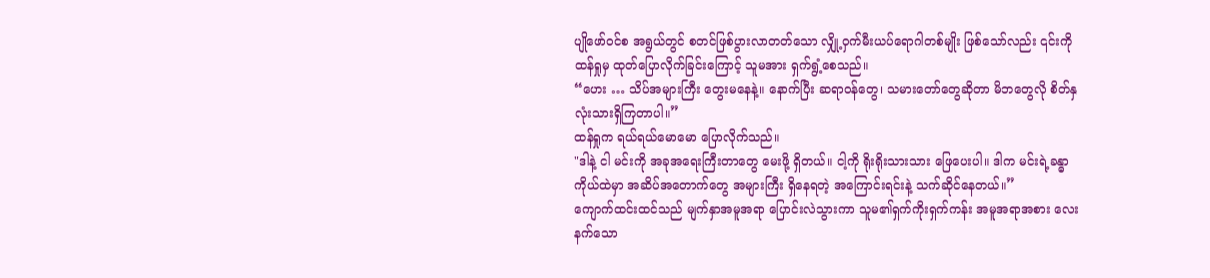ပျိုဖော်ဝင်စ အရွယ်တွင် စတင်ဖြစ်ပွားလာတတ်သော လျှို့ဝှက်မီးယပ်ရောဂါတစ်မျိုး ဖြစ်သော်လည်း ၎င်းကို ထန်ရှုမှ ထုတ်ပြောလိုက်ခြင်းကြောင့် သူမအား ရှက်ရွံ့စေသည်။
“ဟေး … သိပ်အများကြီး တွေးမနေနဲ့။ နောက်ပြီး ဆရာဝန်တွေ၊ သမားတော်တွေဆိုတာ မိဘတွေလို စိတ်နှလုံးသားရှိကြတာပါ။”
ထန်ရှုက ရယ်ရယ်မောမော ပြောလိုက်သည်။
"ဒါနဲ့ ငါ မင်းကို အခုအရေးကြီးတာတွေ မေးဖို့ ရှိတယ်။ ငါ့ကို ရိုးရိုးသားသား ဖြေပေးပါ။ ဒါက မင်းရဲ့ခန္ဓာကိုယ်ထဲမှာ အဆိပ်အတောက်တွေ အများကြီး ရှိနေရတဲ့ အကြောင်းရင်းနဲ့ သက်ဆိုင်နေတယ်။”
ကျောက်ထင်းထင်သည် မျက်နှာအမူအရာ ပြောင်းလဲသွားကာ သူမ၏ရှက်ကိုးရှက်ကန်း အမူအရာအစား လေးနက်သော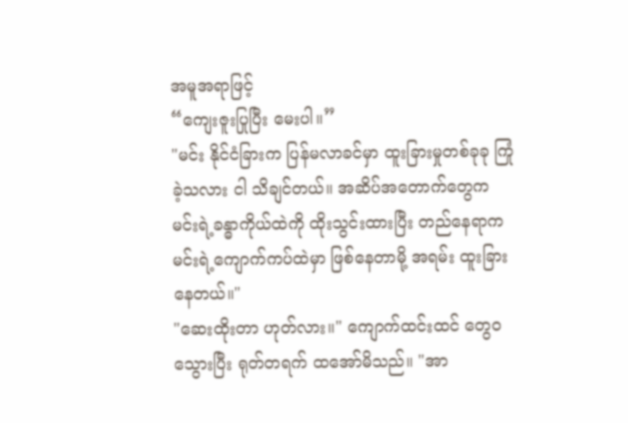အမူအရာဖြင့်
“ကျေးဇူးပြုပြီး မေးပါ။”
"မင်း နိုင်ငံခြားက ပြန်မလာခင်မှာ ထူးခြားမှုတစ်ခုခု ကြုံခဲ့သလား ငါ သိချင်တယ်။ အဆိပ်အတောက်တွေက မင်းရဲ့ခန္ဓာကိုယ်ထဲကို ထိုးသွင်းထားပြီး တည်နေရာက မင်းရဲ့ကျောက်ကပ်ထဲမှာ ဖြစ်နေတာမို့ အရမ်း ထူးခြားနေတယ်။"
"ဆေးထိုးတာ ဟုတ်လား။" ကျောက်ထင်းထင် တွေဝသွေားပြီး ရုတ်တရက် ထအော်မိသည်။ "အာ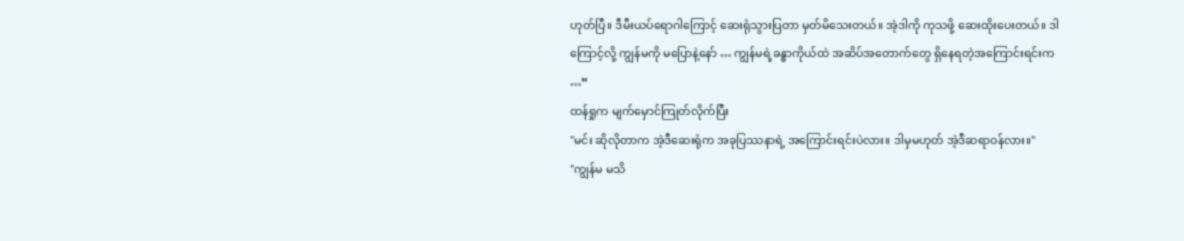ဟုတ်ပြီ။ ဒီမီးယပ်ရောဂါကြောင့် ဆေးရုံသွားပြတာ မှတ်မိသေးတယ်။ အဲ့ဒါကို ကုသဖို့ ဆေးထိုးပေးတယ်။ ဒါကြောင့်လို့ ကျွန်မကို မပြောနဲ့နော် … ကျွန်မရဲ့ခန္ဓာကိုယ်ထဲ အဆိပ်အတောက်တွေ ရှိနေရတဲ့အကြောင်းရင်းက …”
ထန်ရှုက မျက်မှောင်ကြုတ်လိုက်ပြီး
"မင်း ဆိုလိုတာက အဲ့ဒီဆေးရုံက အခုပြဿနာရဲ့ အကြောင်းရင်းပဲလား။ ဒါမှမဟုတ် အဲ့ဒီဆရာဝန်လား။"
"ကျွန်မ မသိ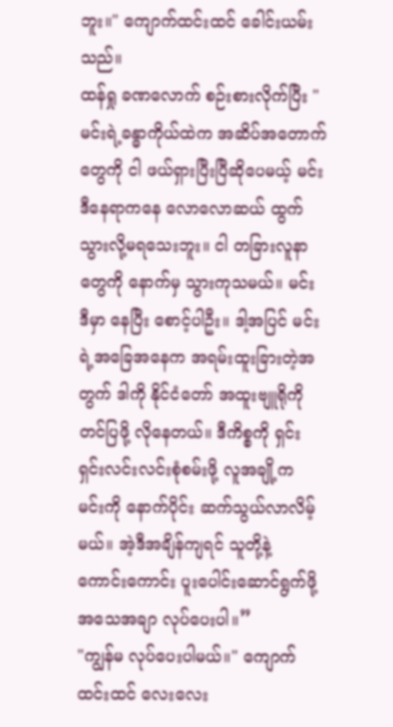ဘူး။" ကျောက်ထင်းထင် ခေါင်းယမ်းသည်။
ထန်ရှု ခဏလောက် စဉ်းစားလိုက်ပြီး "မင်းရဲ့ခန္ဓာကိုယ်ထဲက အဆိပ်အတောက်တွေကို ငါ ဖယ်ရှားပြီးပြီဆိုပေမယ့် မင်း ဒီနေရာကနေ လောလောဆယ် ထွက်သွားလို့မရသေးဘူး။ ငါ တခြားလူနာတွေကို နောက်မှ သွားကုသမယ်။ မင်း ဒီမှာ နေပြီး စောင့်ပါဦး။ ဒါ့အပြင် မင်းရဲ့အခြေအနေက အရမ်းထူးခြားတဲ့အတွက် ဒါကို နိုင်ငံတော် အထူးဗျူရိုကို တင်ပြဖို့ လိုနေတယ်။ ဒီကိစ္စကို ရှင်းရှင်းလင်းလင်းစုံစမ်းဖို့ လူအချို့က မင်းကို နောက်ပိုင်း ဆက်သွယ်လာလိမ့်မယ်။ အဲ့ဒီအချိန်ကျရင် သူတို့နဲ့ ကောင်းကောင်း ပူးပေါင်းဆောင်ရွက်ဖို့ အသေအချာ လုပ်ပေးပါ။”
"ကျွန်မ လုပ်ပေးပါမယ်။" ကျောက်ထင်းထင် လေးလေး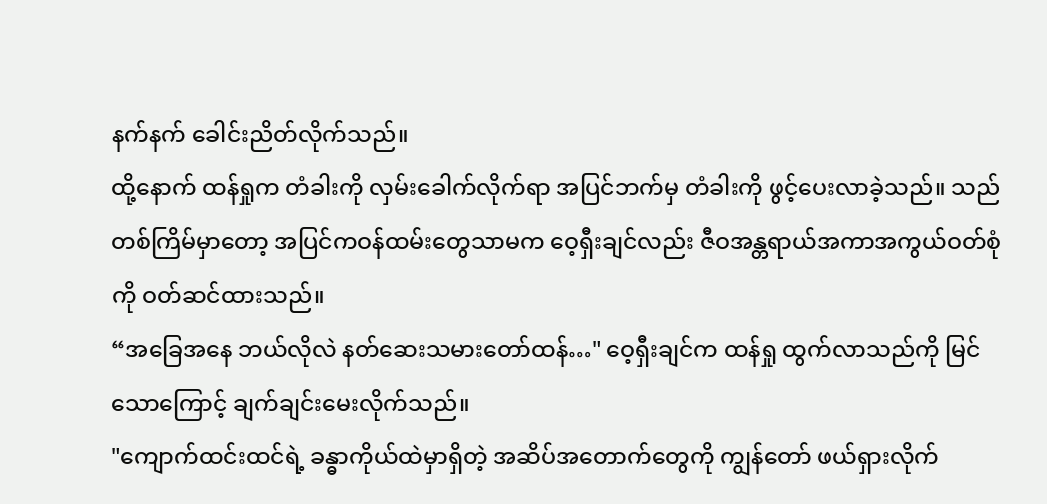နက်နက် ခေါင်းညိတ်လိုက်သည်။
ထို့နောက် ထန်ရှုက တံခါးကို လှမ်းခေါက်လိုက်ရာ အပြင်ဘက်မှ တံခါးကို ဖွင့်ပေးလာခဲ့သည်။ သည်တစ်ကြိမ်မှာတော့ အပြင်ကဝန်ထမ်းတွေသာမက ဝေ့ရှီးချင်လည်း ဇီဝအန္တရာယ်အကာအကွယ်ဝတ်စုံကို ဝတ်ဆင်ထားသည်။
“အခြေအနေ ဘယ်လိုလဲ နတ်ဆေးသမားတော်ထန်…" ဝေ့ရှီးချင်က ထန်ရှု ထွက်လာသည်ကို မြင်သောကြောင့် ချက်ချင်းမေးလိုက်သည်။
"ကျောက်ထင်းထင်ရဲ့ ခန္ဓာကိုယ်ထဲမှာရှိတဲ့ အဆိပ်အတောက်တွေကို ကျွန်တော် ဖယ်ရှားလိုက်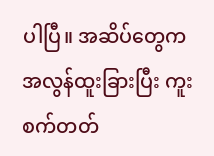ပါပြီ။ အဆိပ်တွေက အလွန်ထူးခြားပြီး ကူးစက်တတ်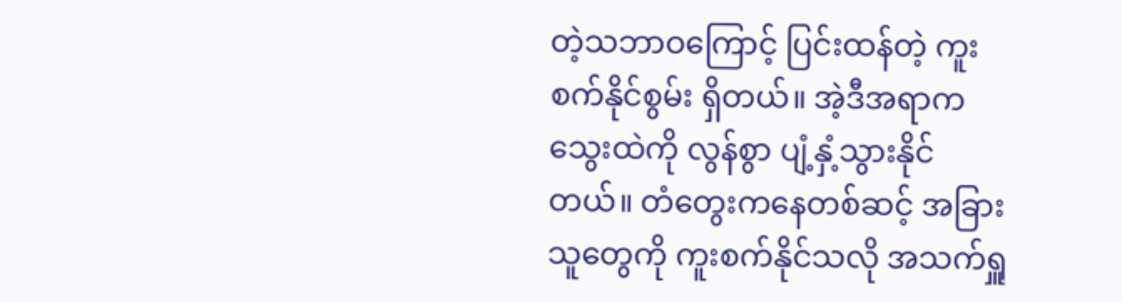တဲ့သဘာဝကြောင့် ပြင်းထန်တဲ့ ကူးစက်နိုင်စွမ်း ရှိတယ်။ အဲ့ဒီအရာက သွေးထဲကို လွန်စွာ ပျံ့နှံ့သွားနိုင်တယ်။ တံတွေးကနေတစ်ဆင့် အခြားသူတွေကို ကူးစက်နိုင်သလို အသက်ရှူ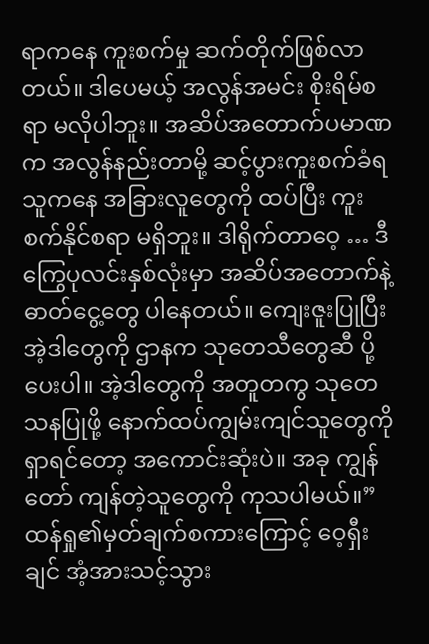ရာကနေ ကူးစက်မှု ဆက်တိုက်ဖြစ်လာတယ်။ ဒါပေမယ့် အလွန်အမင်း စိုးရိမ်စရာ မလိုပါဘူး။ အဆိပ်အတောက်ပမာဏက အလွန်နည်းတာမို့ ဆင့်ပွားကူးစက်ခံရသူကနေ အခြားလူတွေကို ထပ်ပြီး ကူးစက်နိုင်စရာ မရှိဘူး။ ဒါရိုက်တာဝေ့ … ဒီကြွေပုလင်းနှစ်လုံးမှာ အဆိပ်အတောက်နဲ့ ဓာတ်ငွေ့တွေ ပါနေတယ်။ ကျေးဇူးပြုပြီး အဲ့ဒါတွေကို ဌာနက သုတေသီတွေဆီ ပို့ပေးပါ။ အဲ့ဒါတွေကို အတူတကွ သုတေသနပြုဖို့ နောက်ထပ်ကျွမ်းကျင်သူတွေကို ရှာရင်တော့ အကောင်းဆုံးပဲ။ အခု ကျွန်တော် ကျန်တဲ့သူတွေကို ကုသပါမယ်။”
ထန်ရှု၏မှတ်ချက်စကားကြောင့် ဝေ့ရှီးချင် အံ့အားသင့်သွား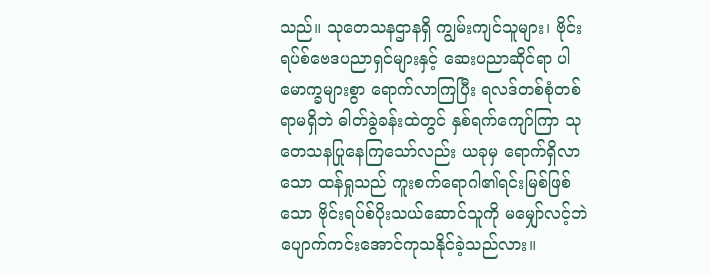သည်။ သုတေသနဌာနရှိ ကျွမ်းကျင်သူများ၊ ဗိုင်းရပ်စ်ဗေဒပညာရှင်များနှင့် ဆေးပညာဆိုင်ရာ ပါမောက္ခများစွာ ရောက်လာကြပြီး ရလဒ်တစ်စုံတစ်ရာမရှိဘဲ ဓါတ်ခွဲခန်းထဲတွင် နှစ်ရက်ကျော်ကြာ သုတေသနပြုနေကြသော်လည်း ယခုမှ ရောက်ရှိလာသော ထန်ရှုသည် ကူးစက်ရောဂါ၏ရင်းမြစ်ဖြစ်သော ဗိုင်းရပ်စ်ပိုးသယ်ဆောင်သူကို မမျှော်လင့်ဘဲ ပျောက်ကင်းအောင်ကုသနိုင်ခဲ့သည်လား။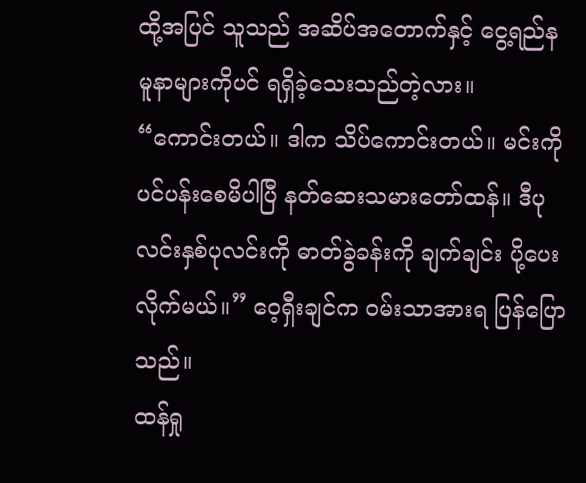ထို့အပြင် သူသည် အဆိပ်အတောက်နှင့် ငွေ့ရည်နမူနာများကိုပင် ရရှိခဲ့သေးသည်တဲ့လား။
“ကောင်းတယ်။ ဒါက သိပ်ကောင်းတယ်။ မင်းကို ပင်ပန်းစေမိပါပြီ နတ်ဆေးသမားတော်ထန်။ ဒီပုလင်းနှစ်ပုလင်းကို ဓာတ်ခွဲခန်းကို ချက်ချင်း ပို့ပေးလိုက်မယ်။” ဝေ့ရှီးချင်က ဝမ်းသာအားရ ပြန်ပြောသည်။
ထန်ရှု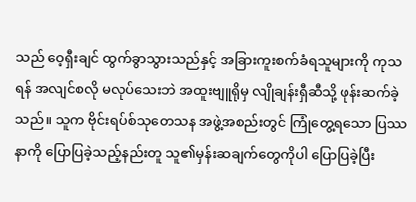သည် ဝေ့ရှီးချင် ထွက်ခွာသွားသည်နှင့် အခြားကူးစက်ခံရသူများကို ကုသရန် အလျင်စလို မလုပ်သေးဘဲ အထူးဗျူရိုမှ လျိုချန်းရှီဆီသို့ ဖုန်းဆက်ခဲ့သည်။ သူက ဗိုင်းရပ်စ်သုတေသန အဖွဲ့အစည်းတွင် ကြုံတွေ့ရသော ပြဿနာကို ပြောပြခဲ့သည့်နည်းတူ သူ၏မှန်းဆချက်တွေကိုပါ ပြောပြခဲ့ပြီး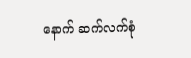နောက် ဆက်လက်စုံ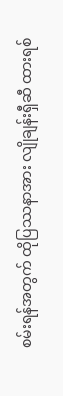စမ်းရန်အတွက် ထိုပြဿနာအား လျိုချန်းရှီဆီ ထားရစ်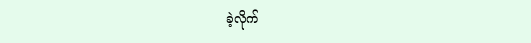ခဲ့လိုက်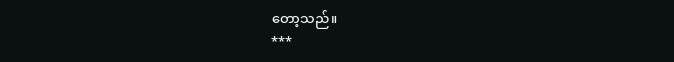တော့သည်။
***